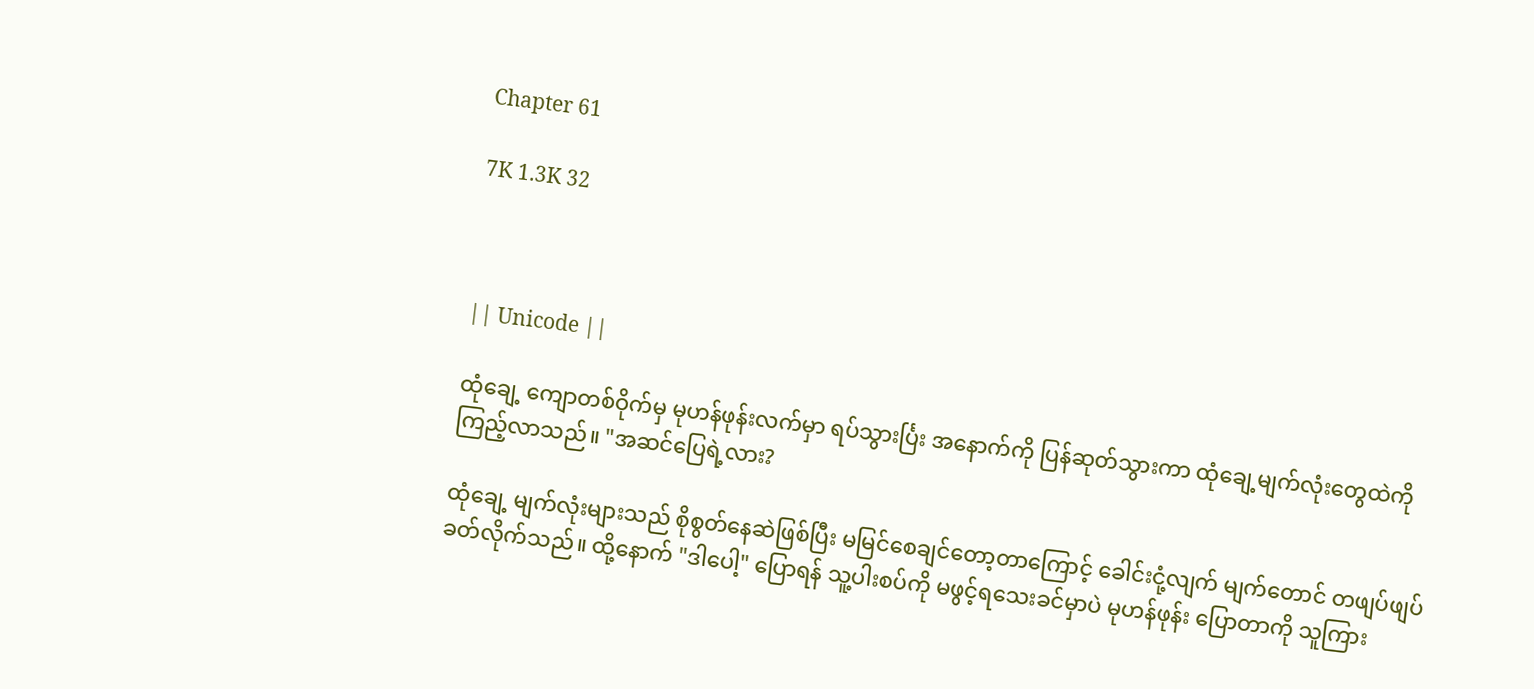Chapter 61

7K 1.3K 32



|| Unicode ||

ထုံချေ့ ကျောတစ်ဝိုက်မှ မုဟန်ဖုန်းလက်မှာ ရပ်သွားင်္ပြး အနောက်ကို ပြန်ဆုတ်သွားကာ ထုံချေ့မျက်လုံးတွေထဲကို ကြည့်လာသည်။ "အဆင်ပြေရဲ့လား?

ထုံချေ့ မျက်လုံးများသည် စိုစွတ်နေဆဲဖြစ်ပြီး မမြင်စေချင်တော့တာကြောင့် ခေါင်းငုံ့လျက် မျက်တောင် တဖျပ်ဖျပ်ခတ်လိုက်သည်။ ထို့နောက် "ဒါပေါ့" ပြောရန် သူ့ပါးစပ်ကို မဖွင့်ရသေးခင်မှာပဲ မုဟန်ဖုန်း ပြောတာကို သူကြား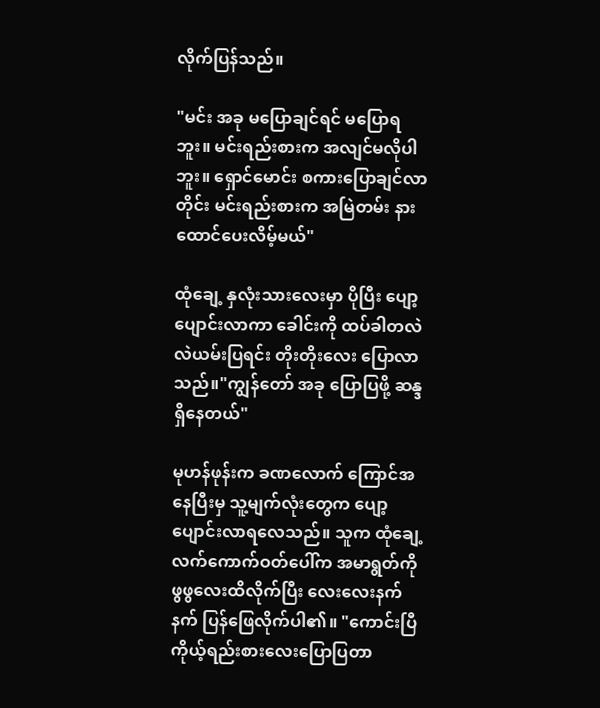လိုက်ပြန်သည်။

"မင်း အခု မပြောချင်ရင် မပြောရဘူး။ မင်းရည်းစားက အလျင်မလိုပါဘူး။ ရှောင်မောင်း စကားပြောချင်လာတိုင်း မင်းရည်းစားက အမြဲတမ်း နားထောင်ပေးလိမ့်မယ်"

ထုံချေ့ နှလုံးသားလေးမှာ ပိုပြီး ပျော့ပျောင်းလာကာ ခေါင်းကို ထပ်ခါတလဲလဲယမ်းပြရင်း တိုးတိုးလေး ပြောလာသည်။"ကျွန်တော် အခု ပြောပြဖို့ ဆန္ဒရှိနေတယ်"

မုဟန်ဖုန်းက ခဏလောက် ကြောင်အနေပြီးမှ သူ့မျက်လုံးတွေက ပျော့ပျောင်းလာရလေသည်။ သူက ထုံချေ့လက်ကောက်ဝတ်ပေါ်က အမာရွတ်ကို ဖွဖွလေးထိလိုက်ပြီး လေးလေးနက်နက် ပြန်ဖြေလိုက်ပါ၏။ "ကောင်းပြီ ကိုယ့်ရည်းစားလေးပြောပြတာ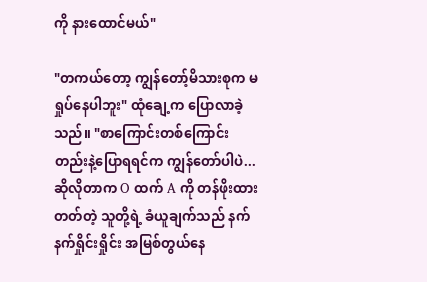ကို နားထောင်မယ်"

"တကယ်တော့ ကျွန်တော့်မိသားစုက မရှုပ်နေပါဘူး" ထုံချေ့က ပြောလာခဲ့သည်။ "စာကြောင်းတစ်ကြောင်းတည်းနဲ့ပြောရရင်က ကျွန်တော်ပါပဲ... ဆိုလိုတာက O ထက် A ကို တန်ဖိုးထားတတ်တဲ့ သူတို့ရဲ့ ခံယူချက်သည် နက်နက်ရှိုင်းရှိုင်း အမြစ်တွယ်နေ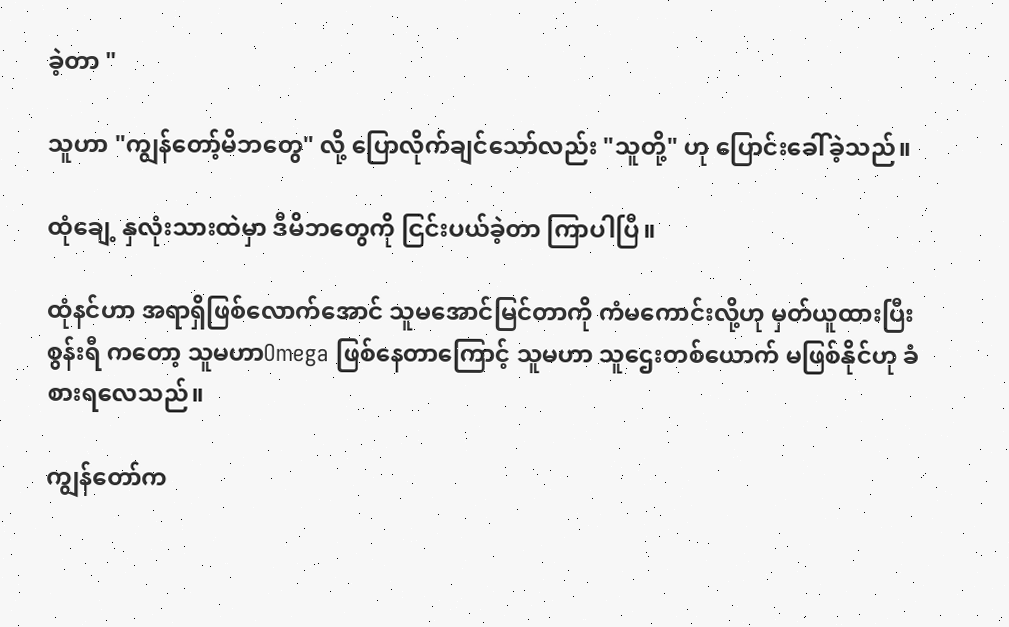ခဲ့တာ "

သူဟာ "ကျွန်တော့်မိဘတွေ" လို့ ပြောလိုက်ချင်သော်လည်း "သူတို့" ဟု ပြောင်းခေါ်ခဲ့သည်။

ထုံချေ့ နှလုံးသားထဲမှာ ဒီမိဘတွေကို ငြင်းပယ်ခဲ့တာ ကြာပါပြီ။

ထုံနင်ဟာ အရာရှိဖြစ်လောက်အောင် သူမအောင်မြင်တာကို ကံမကောင်းလို့ဟု မှတ်ယူထားပြီး စွန်းရီ ကတော့ သူမဟာOmega ဖြစ်နေတာကြောင့် သူမဟာ သူဌေးတစ်ယောက် မဖြစ်နိုင်ဟု ခံစားရလေသည်။

ကျွန်တော်က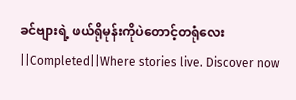ခင်ဗျားရဲ့ ဖယ်ရိုမုန်းကိုပဲတောင့်တရုံလေး  ||Completed||Where stories live. Discover now